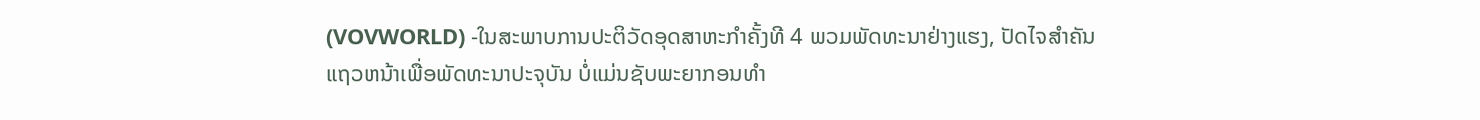(VOVWORLD) -ໃນສະພາບການປະຕິວັດອຸດສາຫະກຳຄັ້ງທີ 4 ພວມພັດທະນາຢ່າງແຮງ, ປັດໄຈສຳຄັນແຖວຫນ້າເພື່ອພັດທະນາປະຈຸບັນ ບໍ່ແມ່ນຊັບພະຍາກອນທຳ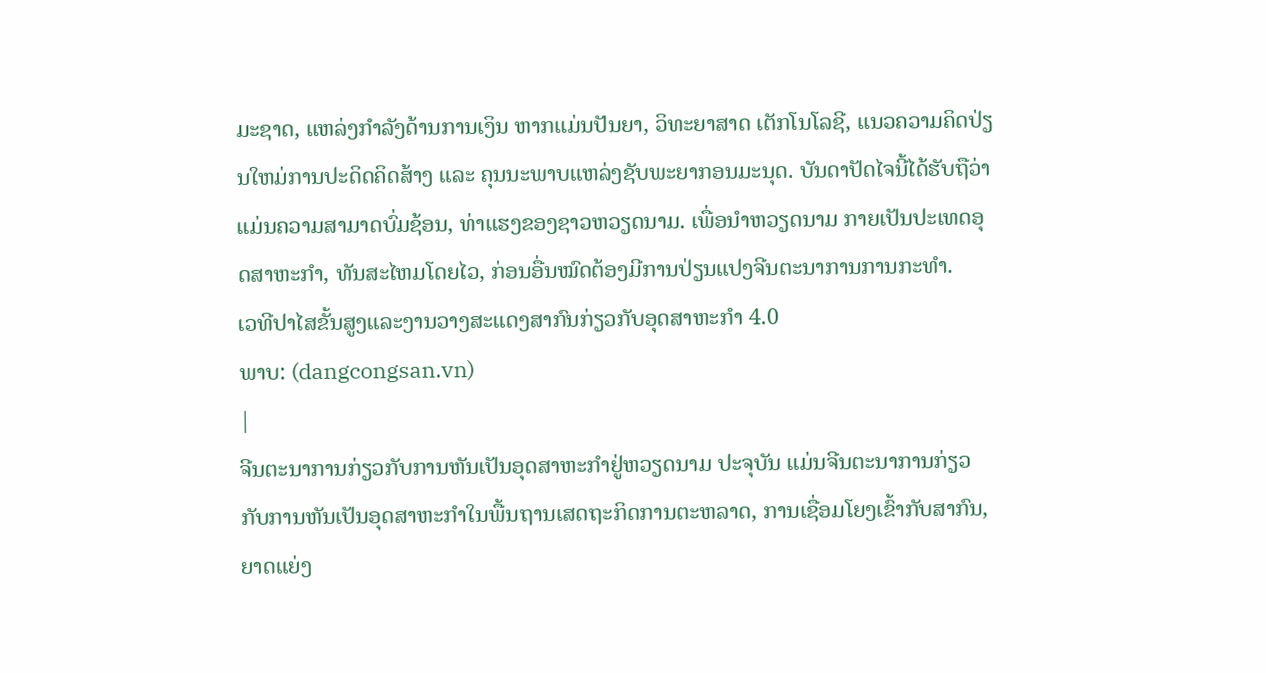ມະຊາດ, ແຫລ່ງກຳລັງດ້ານການເງິນ ຫາກແມ່ນປັນຍາ, ວິທະຍາສາດ ເຕັກໂນໂລຊີ, ແນວຄວາມຄິດປ່ຽນໃຫມ່ການປະດິດຄິດສ້າງ ແລະ ຄຸນນະພາບແຫລ່ງຊັບພະຍາກອນມະນຸດ. ບັນດາປັດໄຈນີ້ໄດ້ຮັບຖືວ່າ ແມ່ນຄວາມສາມາດບົ່ມຊ້ອນ, ທ່າແຮງຂອງຊາວຫວຽດນາມ. ເພື່ອນຳຫວຽດນາມ ກາຍເປັນປະເທດອຸດສາຫະກຳ, ທັນສະໄຫມໂດຍໄວ, ກ່ອນອື່ນໝົດຕ້ອງມີການປ່ຽນແປງຈີນຕະນາການການກະທຳ.
ເວທີປາໄສຂັ້ນສູງແລະງານວາງສະແດງສາກົນກ່ຽວກັບອຸດສາຫະກຳ 4.0
ພາບ: (dangcongsan.vn)
|
ຈີນຕະນາການກ່ຽວກັບການຫັນເປັນອຸດສາຫະກຳຢູ່ຫວຽດນາມ ປະຈຸບັນ ແມ່ນຈີນຕະນາການກ່ຽວກັບການຫັນເປັນອຸດສາຫະກຳໃນພື້ນຖານເສດຖະກິດການຕະຫລາດ, ການເຊື່ອມໂຍງເຂົ້າກັບສາກົນ, ຍາດແຍ່ງ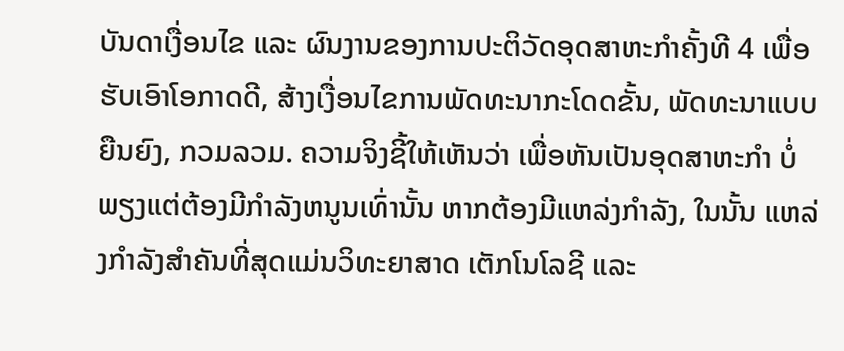ບັນດາເງື່ອນໄຂ ແລະ ຜົນງານຂອງການປະຕິວັດອຸດສາຫະກຳຄັ້ງທີ 4 ເພື່ອຮັບເອົາໂອກາດດີ, ສ້າງເງື່ອນໄຂການພັດທະນາກະໂດດຂັ້ນ, ພັດທະນາແບບຍືນຍົງ, ກວມລວມ. ຄວາມຈິງຊີ້ໃຫ້ເຫັນວ່າ ເພື່ອຫັນເປັນອຸດສາຫະກຳ ບໍ່ພຽງແຕ່ຕ້ອງມີກຳລັງຫນູນເທົ່ານັ້ນ ຫາກຕ້ອງມີແຫລ່ງກຳລັງ, ໃນນັ້ນ ແຫລ່ງກຳລັງສຳຄັນທີ່ສຸດແມ່ນວິທະຍາສາດ ເຕັກໂນໂລຊີ ແລະ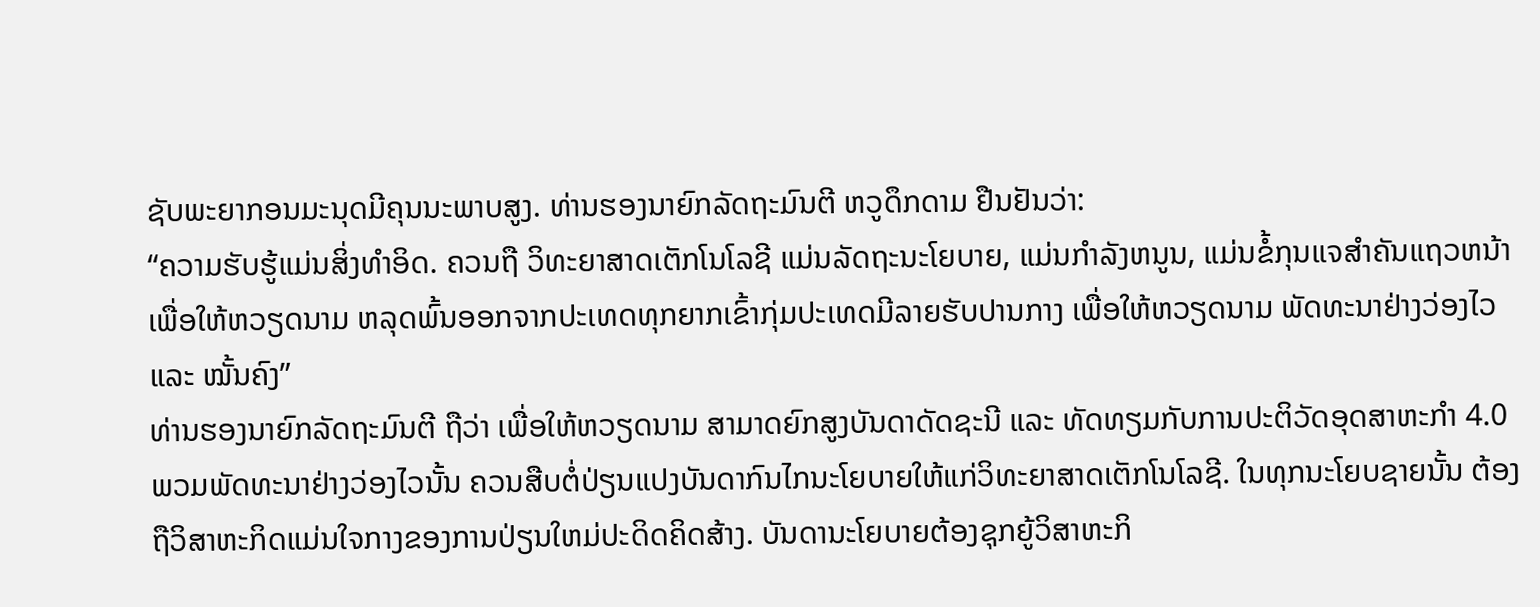ຊັບພະຍາກອນມະນຸດມີຄຸນນະພາບສູງ. ທ່ານຮອງນາຍົກລັດຖະມົນຕີ ຫວູດຶກດາມ ຢືນຢັນວ່າ:
“ຄວາມຮັບຮູ້ແມ່ນສິ່ງທຳອິດ. ຄວນຖື ວິທະຍາສາດເຕັກໂນໂລຊີ ແມ່ນລັດຖະນະໂຍບາຍ, ແມ່ນກຳລັງຫນູນ, ແມ່ນຂໍ້ກຸນແຈສຳຄັນແຖວຫນ້າເພື່ອໃຫ້ຫວຽດນາມ ຫລຸດພົ້ນອອກຈາກປະເທດທຸກຍາກເຂົ້າກຸ່ມປະເທດມີລາຍຮັບປານກາງ ເພື່ອໃຫ້ຫວຽດນາມ ພັດທະນາຢ່າງວ່ອງໄວ ແລະ ໝັ້ນຄົງ”
ທ່ານຮອງນາຍົກລັດຖະມົນຕີ ຖືວ່າ ເພື່ອໃຫ້ຫວຽດນາມ ສາມາດຍົກສູງບັນດາດັດຊະນີ ແລະ ທັດທຽມກັບການປະຕິວັດອຸດສາຫະກຳ 4.0 ພວມພັດທະນາຢ່າງວ່ອງໄວນັ້ນ ຄວນສືບຕໍ່ປ່ຽນແປງບັນດາກົນໄກນະໂຍບາຍໃຫ້ແກ່ວິທະຍາສາດເຕັກໂນໂລຊີ. ໃນທຸກນະໂຍບຊາຍນັ້ນ ຕ້ອງຖືວິສາຫະກິດແມ່ນໃຈກາງຂອງການປ່ຽນໃຫມ່ປະດິດຄິດສ້າງ. ບັນດານະໂຍບາຍຕ້ອງຊຸກຍູ້ວິສາຫະກິ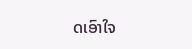ດເອົາໃຈ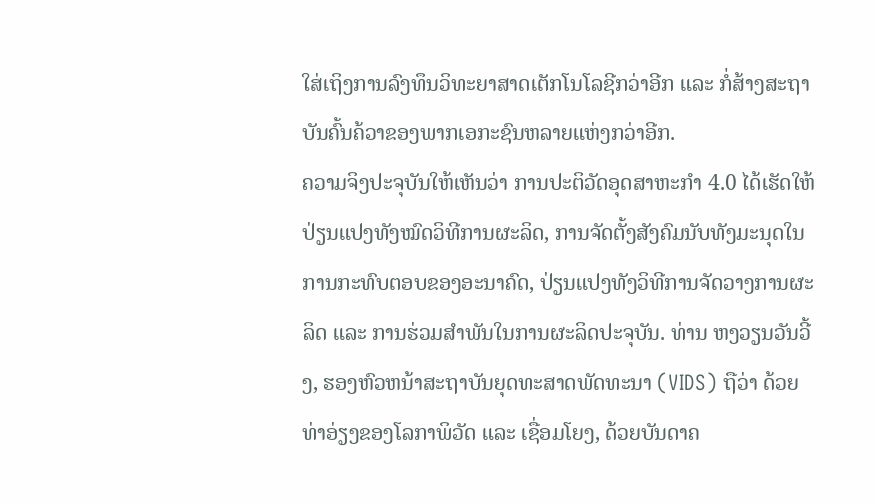ໃສ່ເຖິງການລົງທຶນວິທະຍາສາດເຕັກໂນໂລຊີກວ່າອີກ ແລະ ກໍ່ສ້າງສະຖາບັນຄົ້ນຄ້ວາຂອງພາກເອກະຊົນຫລາຍແຫ່ງກວ່າອີກ.
ຄວາມຈິງປະຈຸບັນໃຫ້ເຫັນວ່າ ການປະຕິວັດອຸດສາຫະກຳ 4.0 ໄດ້ເຮັດໃຫ້ປ່ຽນແປງທັງໝົດວິທີການຜະລິດ, ການຈັດຕັ້ງສັງຄົມນັບທັງມະນຸດໃນການກະທົບຕອບຂອງອະນາຄົດ, ປ່ຽນແປງທັງວິທີການຈັດວາງການຜະລິດ ແລະ ການຮ່ວມສຳພັນໃນການຜະລິດປະຈຸບັນ. ທ່ານ ຫງວຽນວັນວີ້ງ, ຮອງຫົວຫນ້າສະຖາບັນຍຸດທະສາດພັດທະນາ (VIDS) ຖືວ່າ ດ້ວຍທ່າອ່ຽງຂອງໂລກາພິວັດ ແລະ ເຊື່ອມໂຍງ, ດ້ວຍບັນດາຄ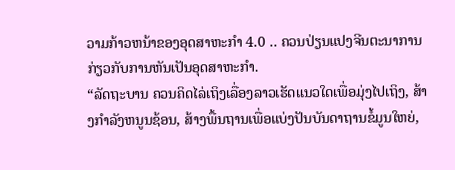ວາມກ້າວຫນ້າຂອງອຸດສາຫະກຳ 4.0 .. ຄວນປ່ຽນແປງຈີນຕະນາການກ່ຽວກັບການຫັນເປັນອຸດສາຫະກຳ.
“ລັດຖະບານ ຄວນຄິດໄລ່ເຖິງເລື່ອງລາວເຮັດແນວໃດເພື່ອມຸ່ງໄປເຖິງ, ສ້າງກຳລັງຫນູນຊ້ອນ, ສ້າງພື້ນຖານເພື່ອແບ່ງປັນບັນດາຖານຂໍ້ມູນໃຫຍ່,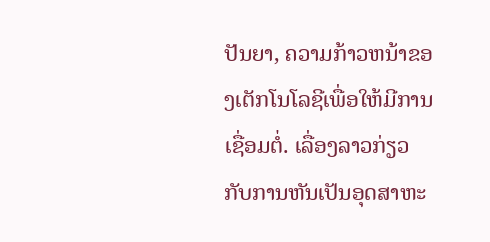ປັນຍາ, ຄວາມກ້າວຫນ້າຂອງເຕັກໂນໂລຊີເພື່ອໃຫ້ມີການເຊື່ອມຕໍ່. ເລື່ອງລາວກ່ຽວກັບການຫັນເປັນອຸດສາຫະ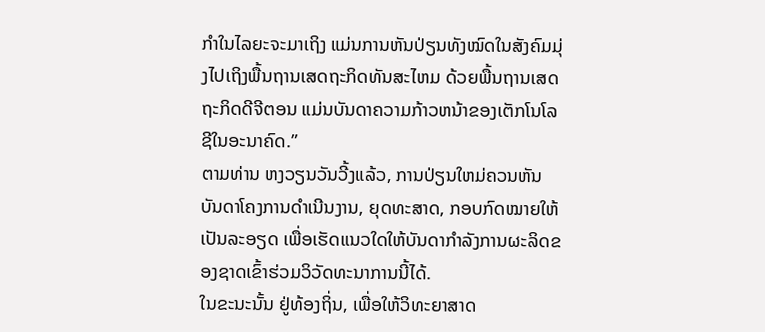ກຳໃນໄລຍະຈະມາເຖິງ ແມ່ນການຫັນປ່ຽນທັງໝົດໃນສັງຄົມມຸ່ງໄປເຖິງພື້ນຖານເສດຖະກິດທັນສະໄຫມ ດ້ວຍພື້ນຖານເສດຖະກິດດີຈີຕອນ ແມ່ນບັນດາຄວາມກ້າວຫນ້າຂອງເຕັກໂນໂລຊີໃນອະນາຄົດ.”
ຕາມທ່ານ ຫງວຽນວັນວີ້ງແລ້ວ, ການປ່ຽນໃຫມ່ຄວນຫັນບັນດາໂຄງການດຳເນີນງານ, ຍຸດທະສາດ, ກອບກົດໝາຍໃຫ້ເປັນລະອຽດ ເພື່ອເຮັດແນວໃດໃຫ້ບັນດາກຳລັງການຜະລິດຂອງຊາດເຂົ້າຮ່ວມວິວັດທະນາການນີ້ໄດ້.
ໃນຂະນະນັ້ນ ຢູ່ທ້ອງຖິ່ນ, ເພື່ອໃຫ້ວິທະຍາສາດ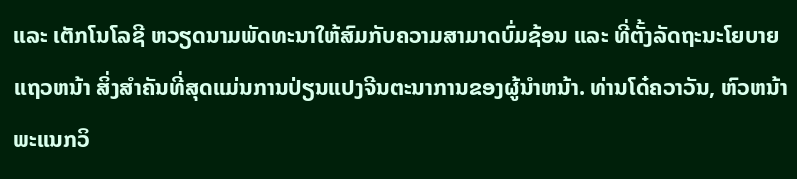ແລະ ເຕັກໂນໂລຊີ ຫວຽດນາມພັດທະນາໃຫ້ສົມກັບຄວາມສາມາດບົ່ມຊ້ອນ ແລະ ທີ່ຕັ້ງລັດຖະນະໂຍບາຍແຖວຫນ້າ ສິ່ງສຳຄັນທີ່ສຸດແມ່ນການປ່ຽນແປງຈີນຕະນາການຂອງຜູ້ນຳຫນ້າ. ທ່ານໂດ໋ຄວາວັນ, ຫົວຫນ້າພະແນກວິ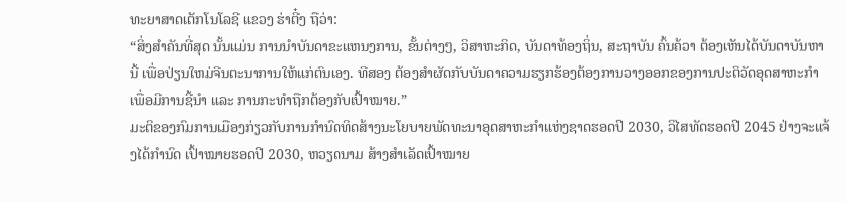ທະຍາສາດເຕັກໂນໂລຊີ ແຂວງ ຮ່າຕີ໋ງ ຖືວ່າ:
“ສິ່ງສຳຄັນທີ່ສຸດ ນັ້ນແມ່ນ ການນຳບັນດາຂະແຫນງການ, ຂັ້ນຕ່າງໆ, ວິສາຫະກິດ, ບັນດາທ້ອງຖິ່ນ, ສະຖາບັນ ຄົ້ນຄ້ວາ ຕ້ອງເຫັນໄດ້ບັນດາບັນຫານີ້ ເພື່ອປ່ຽນໃຫມ່ຈີນຕະນາການໃຫ້ແກ່ຕົນເອງ. ທີສອງ ຕ້ອງສຳຜັດກັບບັນດາຄວາມຮຽກຮ້ອງຕ້ອງການວາງອອກຂອງການປະຕິວັດອຸດສາຫະກຳ ເພື່ອມີການຊີ້ນຳ ແລະ ການກະທຳຖືກຕ້ອງກັບເປົ້າໝາຍ.”
ມະຕິຂອງກົມການເມືອງກ່ຽວກັບການກຳນົດທິດສ້າງນະໂຍບາຍພັດທະນາອຸດສາຫະກຳແຫ່ງຊາດຮອດປີ 2030, ວິໄສທັດຮອດປີ 2045 ຢ່າງຈະແຈ້ງໄດ້ກຳນົດ ເປົ້າໝາຍຮອດປີ 2030, ຫວຽດນາມ ສ້າງສຳເລັດເປົ້າໝາຍ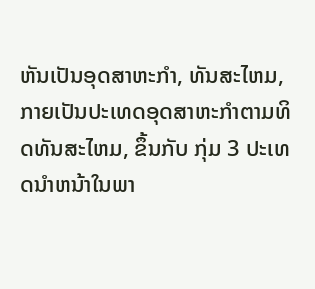ຫັນເປັນອຸດສາຫະກຳ, ທັນສະໄຫມ, ກາຍເປັນປະເທດອຸດສາຫະກຳຕາມທິດທັນສະໄຫມ, ຂຶ້ນກັບ ກຸ່ມ 3 ປະເທດນຳຫນ້າໃນພາ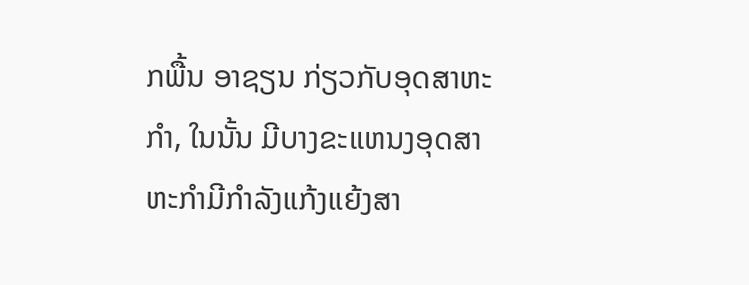ກພື້ນ ອາຊຽນ ກ່ຽວກັບອຸດສາຫະກຳ, ໃນນັ້ນ ມີບາງຂະແຫນງອຸດສາຫະກຳມີກຳລັງແກ້ງແຍ້ງສາ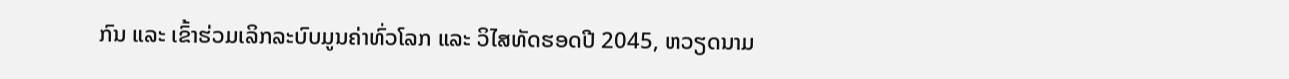ກົນ ແລະ ເຂົ້າຮ່ວມເລິກລະບົບມູນຄ່າທົ່ວໂລກ ແລະ ວິໄສທັດຮອດປີ 2045, ຫວຽດນາມ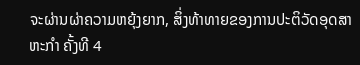ຈະຜ່ານຜ່າຄວາມຫຍຸ້ງຍາກ, ສິ່ງທ້າທາຍຂອງການປະຕິວັດອຸດສາຫະກຳ ຄັ້ງທີ 4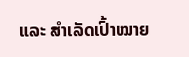ແລະ ສຳເລັດເປົ້າໝາຍ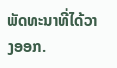ພັດທະນາທີ່ໄດ້ວາງອອກ.